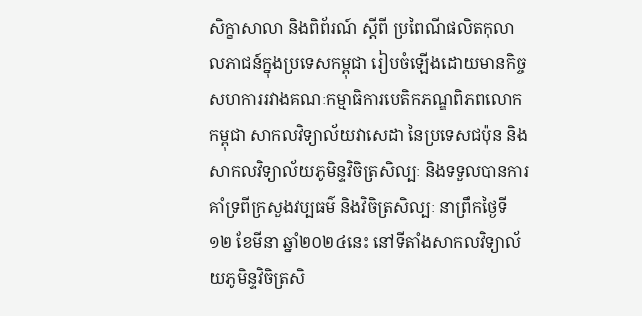សិក្ខាសាលា និងពិព័រណ៍ ស្តីពី ប្រពៃណីផលិតកុលាលភាជន៍ក្នុងប្រទេសកម្ពុជា រៀបចំឡើងដោយមានកិច្ចសហការរវាងគណៈកម្មាធិការបេតិកភណ្ឌពិភពលោកកម្ពុជា សាកលវិទ្យាល័យវាសេដា នៃប្រទេសជប៉ុន និងសាកលវិទ្យាល័យភូមិន្ទវិចិត្រសិល្បៈ និងទទួលបានការគាំទ្រពីក្រសួងវប្បធម៌ និងវិចិត្រសិល្បៈ នាព្រឹកថ្ងៃទី១២ ខែមីនា ឆ្នាំ២០២៤នេះ នៅទីតាំងសាកលវិទ្យាល័យភូមិន្ទវិចិត្រសិ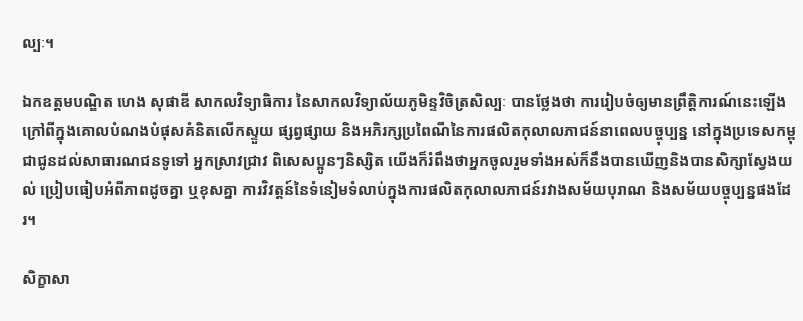ល្បៈ។

ឯកឧត្តមបណ្ឌិត ហេង សុផាឌី សាកលវិទ្យាធិការ នៃសាកលវិទ្យាល័យភូមិន្ទវិចិត្រសិល្បៈ បានថ្លែងថា ការរៀបចំឲ្យមានព្រឹត្តិការណ៍នេះឡើង ក្រៅពីក្នុងគោលបំណងបំផុសគំនិតលើកស្ទួយ ផ្សព្វផ្សាយ និងអភិរក្សប្រពៃណីនៃការផលិតកុលាលភាជន៍នាពេលបច្ចុប្បន្ន នៅក្នុងប្រទេសកម្ពុជាជូនដល់សាធារណជនទូទៅ អ្នកស្រាវជ្រាវ ពិសេសប្អូនៗនិស្សិត យើងក៏រំពឹងថាអ្នកចូលរួមទាំងអស់ក៏នឹងបានឃើញនិងបានសិក្សាស្វែងយល់ ប្រៀបធៀបអំពីភាពដូចគ្នា ឬខុសគ្នា ការវិវត្តន៍នៃទំនៀមទំលាប់ក្នុងការផលិតកុលាលភាជន៍រវាងសម័យបុរាណ និងសម័យបច្ចុប្បន្នផងដែរ។

សិក្ខាសា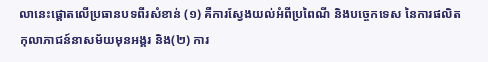លានេះផ្តោតលើប្រធានបទពីរសំខាន់ (១) គឺការស្វែងយល់អំពីប្រពៃណី និងបច្ចេកទេស នៃការផលិតកុលាភាជន៍នាសម័យមុនអង្គរ និង(២) ការ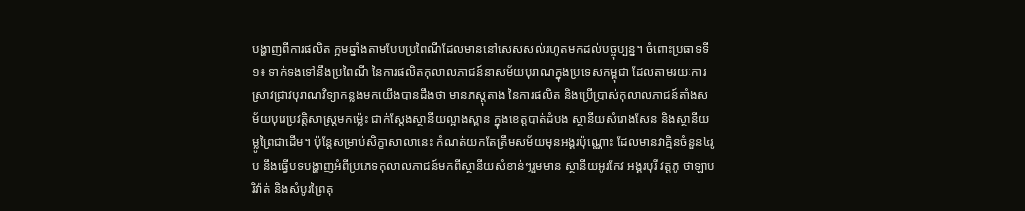បង្ហាញពីការផលិត ក្អមឆ្នាំងតាមបែបប្រពៃណីដែលមាននៅសេសសល់រហូតមកដល់បច្ចុប្បន្ន។ ចំពោះប្រធាទទី១៖ ទាក់ទងទៅនឹងប្រពៃណី នៃការផលិតកុលាលភាជន៍នាសម័យបុរាណក្នុងប្រទេសកម្ពុជា ដែលតាមរយៈការស្រាវជ្រាវបុរាណវិទ្យាកន្លងមកយើងបានដឹងថា មានភស្តុតាង នៃការផលិត និងប្រើប្រាស់កុលាលភាជន៍តាំងសម័យបុរេប្រវត្តិសាស្រ្តមកម៉្លេះ ជាក់ស្តែងស្ថានីយល្អាងស្ពាន ក្នុងខេត្តបាត់ដំបង ស្ថានីយសំរោងសែន និងស្ថានីយម្លូព្រៃជាដើម។ ប៉ុន្តែសម្រាប់សិក្ខាសាលានេះ កំណត់យកតែត្រឹមសម័យមុនអង្គរប៉ុណ្ណោះ ដែលមានវាគ្មិនចំនួន៤រូប នឹងធ្វើបទបង្ហាញអំពីប្រភេទកុលាលភាជន៍មកពីស្ថានីយសំខាន់ៗរួមមាន ស្ថានីយអូរកែវ អង្គរបុរី វត្តភូ ថាឡាបរិវ៉ាត់ និងសំបូរព្រៃគុ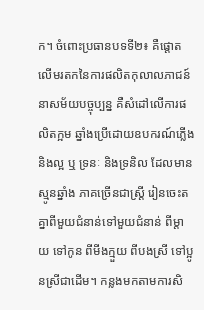ក។ ចំពោះប្រធានបទទី២៖ គឺផ្តោតលើមរតកនៃការផលិតកុលាលភាជន៍នាសម័យបច្ចុប្បន្ន គឺសំដៅលើការផលិតក្អម ឆ្នាំងប្រើដោយឧបករណ៍ភ្លើង និងល្អ ឬ ទ្រនៈ និងទ្រនិល ដែលមានស្មូនឆ្នាំង ភាគច្រើនជាស្ត្រី រៀនចេះតគ្នាពីមួយជំនាន់ទៅមួយជំនាន់ ពីម្តាយ ទៅកូន ពីមីងក្មួយ ពីបងស្រី ទៅប្អូនស្រីជាដើម។ កន្លងមកតាមការសិ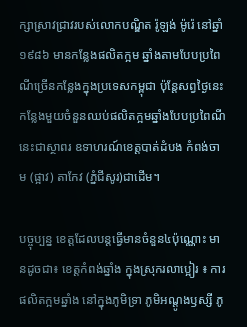ក្សាស្រាវជ្រាវរបស់លោកបណ្ឌិត រ៉ូឡង់ ម៉ូរ៉េ នៅឆ្នាំ១៩៨៦ មានកន្លែងផលិតក្អម ឆ្នាំងតាមបែបប្រពៃណីច្រើនកន្លែងក្នុងប្រទេសកម្ពុជា ប៉ុន្តែសព្វថ្ងៃនេះ កន្លែងមួយចំនួនឈប់ផលិតក្អមឆ្នាំងបែបប្រពៃណីនេះជាស្ថាពរ ឧទាហរណ៍ខេត្តបាត់ដំបង កំពង់ចាម (ផ្អាវ) តាកែវ (ភ្នំជីសូរ)ជាដើម។

បច្ចុប្បន្ន ខេត្តដែលបន្តធ្វើមានចំនួន៤ប៉ុណ្ណោះ មានដូចជា៖ ខេត្តកំពង់ឆ្នាំង ក្នុងស្រុករលាប្អៀរ ៖ ការផលិតក្អមឆ្នាំង នៅក្នុងភូមិទ្រា ភូមិអណ្តូងឫស្សី ភូ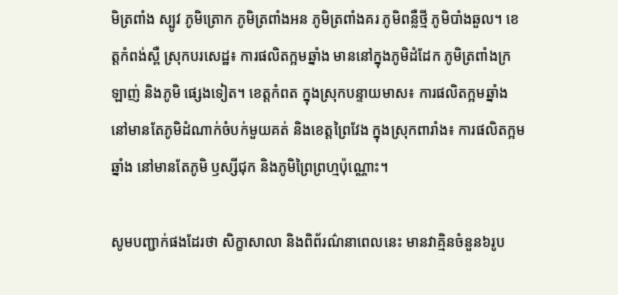មិត្រពាំង ស្បូវ ភូមិត្រោក ភូមិត្រពាំងអន ភូមិត្រពាំងគរ ភូមិពន្លឺថ្មី ភូមិបាំងឆួល។ ខេត្តកំពង់ស្ពឺ ស្រុកបរសេដ្ឋ៖ ការផលិតក្អមឆ្នាំង មាននៅក្នុងភូមិដំដែក ភូមិត្រពាំងក្រឡាញ់ និងភូមិ ផ្សេងទៀត។ ខេត្តកំពត ក្នុងស្រុកបន្ទាយមាស៖ ការផលិតក្អមឆ្នាំង នៅមានតែភូមិដំណាក់ចំបក់មួយគត់ និងខេត្តព្រៃវែង ក្នុងស្រុកពារាំង៖ ការផលិតក្អមឆ្នាំង នៅមានតែភូមិ ឫស្សីជុក និងភូមិព្រៃព្រហ្មប៉ុណ្ណោះ។

សូមបញ្ជាក់ផងដែរថា សិក្ខាសាលា និងពិព័រណ៌នាពេលនេះ មានវាគ្មិនចំនួន៦រូប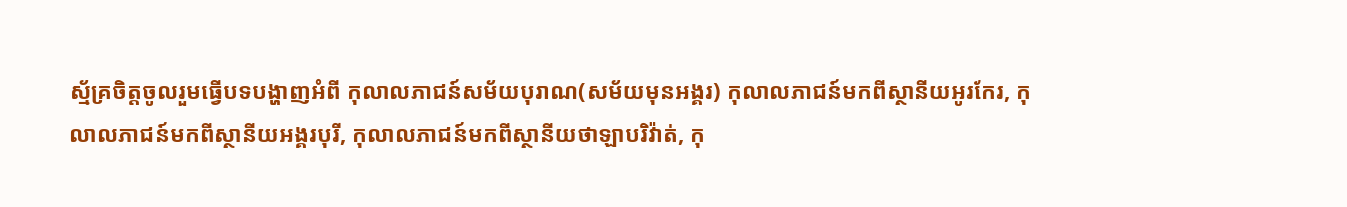ស្ម័គ្រចិត្តចូលរួមធ្វើបទបង្ហាញអំពី កុលាលភាជន៍សម័យបុរាណ(សម័យមុនអង្គរ) កុលាលភាជន៍មកពីស្ថានីយអូរកែរ, កុលាលភាជន៍មកពីស្ថានីយអង្គរបុរី, កុលាលភាជន៍មកពីស្ថានីយថាឡាបរិវ៉ាត់, កុ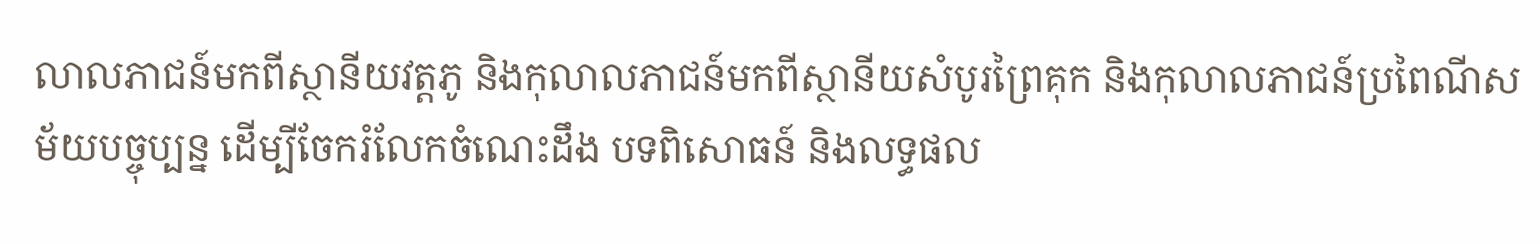លាលភាជន៍មកពីស្ថានីយវត្តភូ និងកុលាលភាជន៍មកពីស្ថានីយសំបូរព្រៃគុក និងកុលាលភាជន៍ប្រពៃណីសម័យបច្ចុប្បន្ន ដើម្បីចែករំលែកចំណេះដឹង បទពិសោធន៍ និងលទ្ធផល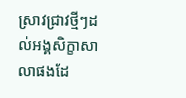ស្រាវជ្រាវថ្មីៗដល់អង្គសិក្ខាសាលាផងដែ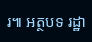រ៕ អត្ថបទ រដ្ឋា